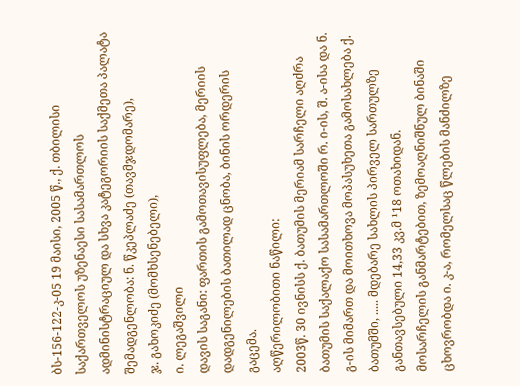ბს-156-122-კ-05 19 მაისი, 2005 წ., ქ. თბილისი
საქართველოს უზენაესი სასამართლოს ადმინისტრაციულ და სხვა კატეგორიის საქმეთა პალატა
შემადგენლობა: ნ. წკეპლაძე (თავმჯდომარე),
ჯ. გახოკიძე (მომხსენებელი),
ი. ლეგაშვილი
დავის საგანი: ფართის გამოთავისუფლება, მერიის დადგენილების ბათილად ცნობა, ბინის ორდერის გაცემა.
აღწერილობითი ნაწილი:
2003წ. 30 ივნისს ქ. ბათუმის მერიამ სარჩელი აღძრა ბათუმის საქალაქო სასამართლოში რ. ი-ის, შ. ა-ისა და ნ. გ-ის მიმართ და მოითხოვა მოპასუხეთა გამოსახლება ქ. ბათუმში, ..... მდებარე სახლის პირველ სართულზე განთავსებული 14,33 კვ.მ ¹18 ოთახიდან.
მოსარჩელის განმარტებით, ზემოაღნიშნულ ბინაში ცხოვრობდა ი. კ-ა, რომელსაც წლების მანძილზე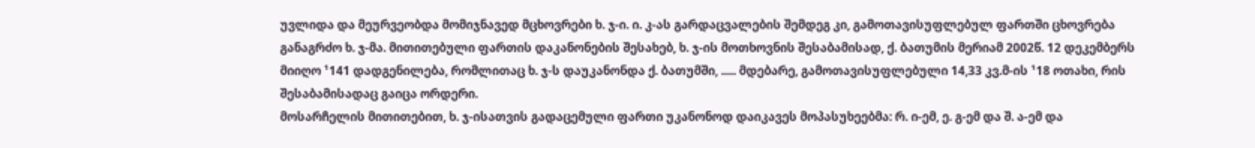უვლიდა და მეურვეობდა მომიჯნავედ მცხოვრები ხ. ჯ-ი. ი. კ-ას გარდაცვალების შემდეგ კი, გამოთავისუფლებულ ფართში ცხოვრება განაგრძო ხ. ჯ-მა. მითითებული ფართის დაკანონების შესახებ, ხ. ჯ-ის მოთხოვნის შესაბამისად, ქ. ბათუმის მერიამ 2002წ. 12 დეკემბერს მიიღო ¹141 დადგენილება, რომლითაც ხ. ჯ-ს დაუკანონდა ქ. ბათუმში, ..... მდებარე, გამოთავისუფლებული 14,33 კვ.მ-ის ¹18 ოთახი, რის შესაბამისადაც გაიცა ორდერი.
მოსარჩელის მითითებით, ხ. ჯ-ისათვის გადაცემული ფართი უკანონოდ დაიკავეს მოპასუხეებმა: რ. ი-ემ, ე. გ-ემ და შ. ა-ემ და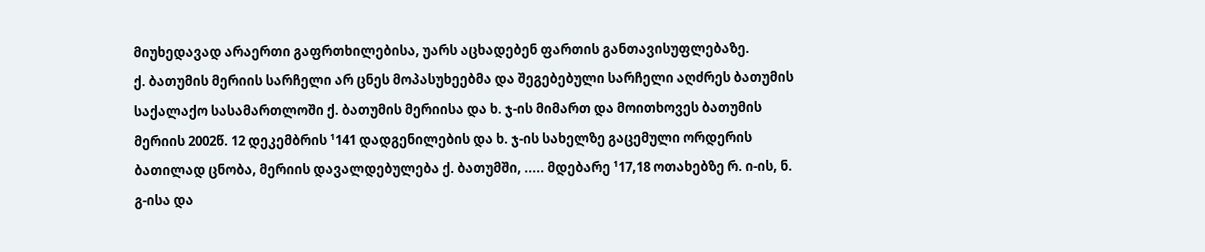მიუხედავად არაერთი გაფრთხილებისა, უარს აცხადებენ ფართის განთავისუფლებაზე.
ქ. ბათუმის მერიის სარჩელი არ ცნეს მოპასუხეებმა და შეგებებული სარჩელი აღძრეს ბათუმის საქალაქო სასამართლოში ქ. ბათუმის მერიისა და ხ. ჯ-ის მიმართ და მოითხოვეს ბათუმის მერიის 2002წ. 12 დეკემბრის ¹141 დადგენილების და ხ. ჯ-ის სახელზე გაცემული ორდერის ბათილად ცნობა, მერიის დავალდებულება ქ. ბათუმში, ..... მდებარე ¹17,18 ოთახებზე რ. ი-ის, ნ. გ-ისა და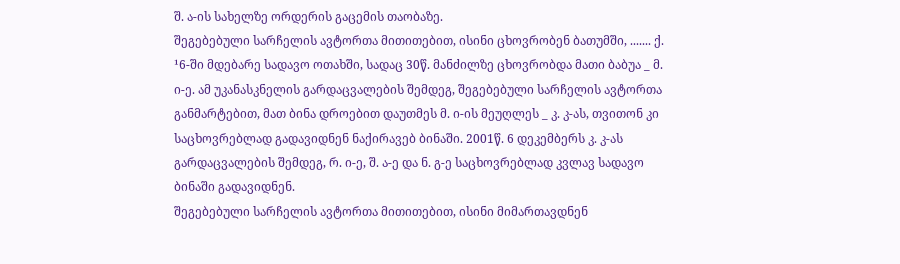შ. ა-ის სახელზე ორდერის გაცემის თაობაზე.
შეგებებული სარჩელის ავტორთა მითითებით, ისინი ცხოვრობენ ბათუმში, ....... ქ. ¹6-ში მდებარე სადავო ოთახში, სადაც 30წ. მანძილზე ცხოვრობდა მათი ბაბუა _ მ. ი-ე. ამ უკანასკნელის გარდაცვალების შემდეგ, შეგებებული სარჩელის ავტორთა განმარტებით, მათ ბინა დროებით დაუთმეს მ. ი-ის მეუღლეს _ კ. კ-ას, თვითონ კი საცხოვრებლად გადავიდნენ ნაქირავებ ბინაში. 2001წ. 6 დეკემბერს კ. კ-ას გარდაცვალების შემდეგ, რ. ი-ე, შ. ა-ე და ნ. გ-ე საცხოვრებლად კვლავ სადავო ბინაში გადავიდნენ.
შეგებებული სარჩელის ავტორთა მითითებით, ისინი მიმართავდნენ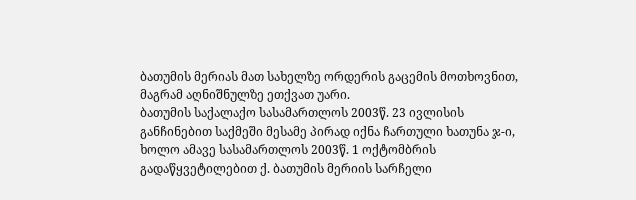ბათუმის მერიას მათ სახელზე ორდერის გაცემის მოთხოვნით, მაგრამ აღნიშნულზე ეთქვათ უარი.
ბათუმის საქალაქო სასამართლოს 2003წ. 23 ივლისის განჩინებით საქმეში მესამე პირად იქნა ჩართული ხათუნა ჯ-ი, ხოლო ამავე სასამართლოს 2003წ. 1 ოქტომბრის გადაწყვეტილებით ქ. ბათუმის მერიის სარჩელი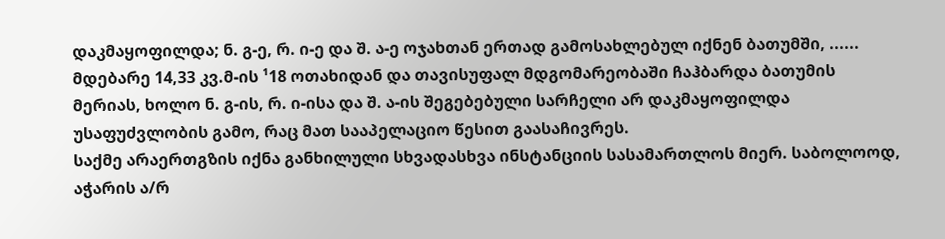დაკმაყოფილდა; ნ. გ-ე, რ. ი-ე და შ. ა-ე ოჯახთან ერთად გამოსახლებულ იქნენ ბათუმში, ...... მდებარე 14,33 კვ.მ-ის ¹18 ოთახიდან და თავისუფალ მდგომარეობაში ჩაჰბარდა ბათუმის მერიას, ხოლო ნ. გ-ის, რ. ი-ისა და შ. ა-ის შეგებებული სარჩელი არ დაკმაყოფილდა უსაფუძვლობის გამო, რაც მათ სააპელაციო წესით გაასაჩივრეს.
საქმე არაერთგზის იქნა განხილული სხვადასხვა ინსტანციის სასამართლოს მიერ. საბოლოოდ, აჭარის ა/რ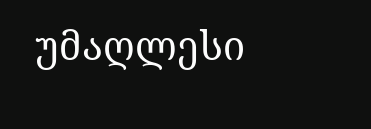უმაღლესი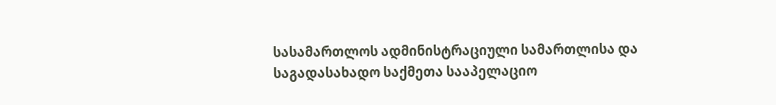სასამართლოს ადმინისტრაციული სამართლისა და საგადასახადო საქმეთა სააპელაციო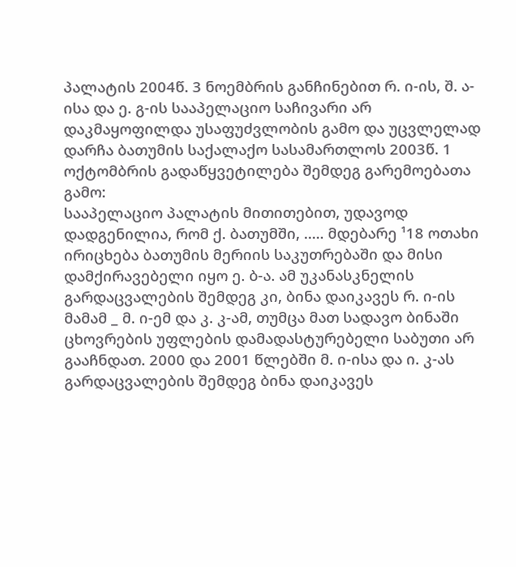პალატის 2004წ. 3 ნოემბრის განჩინებით რ. ი-ის, შ. ა-ისა და ე. გ-ის სააპელაციო საჩივარი არ დაკმაყოფილდა უსაფუძვლობის გამო და უცვლელად დარჩა ბათუმის საქალაქო სასამართლოს 2003წ. 1 ოქტომბრის გადაწყვეტილება შემდეგ გარემოებათა გამო:
სააპელაციო პალატის მითითებით, უდავოდ დადგენილია, რომ ქ. ბათუმში, ..... მდებარე ¹18 ოთახი ირიცხება ბათუმის მერიის საკუთრებაში და მისი დამქირავებელი იყო ე. ბ-ა. ამ უკანასკნელის გარდაცვალების შემდეგ კი, ბინა დაიკავეს რ. ი-ის მამამ _ მ. ი-ემ და კ. კ-ამ, თუმცა მათ სადავო ბინაში ცხოვრების უფლების დამადასტურებელი საბუთი არ გააჩნდათ. 2000 და 2001 წლებში მ. ი-ისა და ი. კ-ას გარდაცვალების შემდეგ ბინა დაიკავეს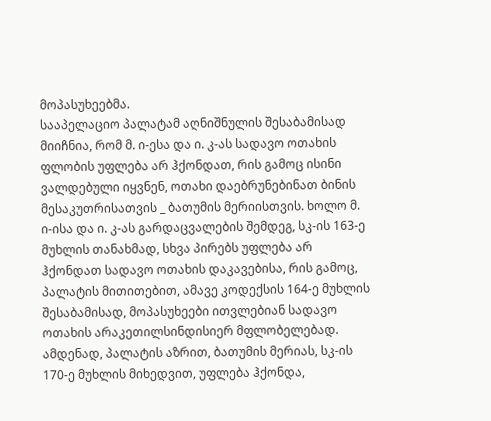მოპასუხეებმა.
სააპელაციო პალატამ აღნიშნულის შესაბამისად მიიჩნია, რომ მ. ი-ესა და ი. კ-ას სადავო ოთახის ფლობის უფლება არ ჰქონდათ, რის გამოც ისინი ვალდებული იყვნენ, ოთახი დაებრუნებინათ ბინის მესაკუთრისათვის _ ბათუმის მერიისთვის. ხოლო მ. ი-ისა და ი. კ-ას გარდაცვალების შემდეგ, სკ-ის 163-ე მუხლის თანახმად, სხვა პირებს უფლება არ ჰქონდათ სადავო ოთახის დაკავებისა, რის გამოც, პალატის მითითებით, ამავე კოდექსის 164-ე მუხლის შესაბამისად, მოპასუხეები ითვლებიან სადავო ოთახის არაკეთილსინდისიერ მფლობელებად. ამდენად, პალატის აზრით, ბათუმის მერიას, სკ-ის 170-ე მუხლის მიხედვით, უფლება ჰქონდა,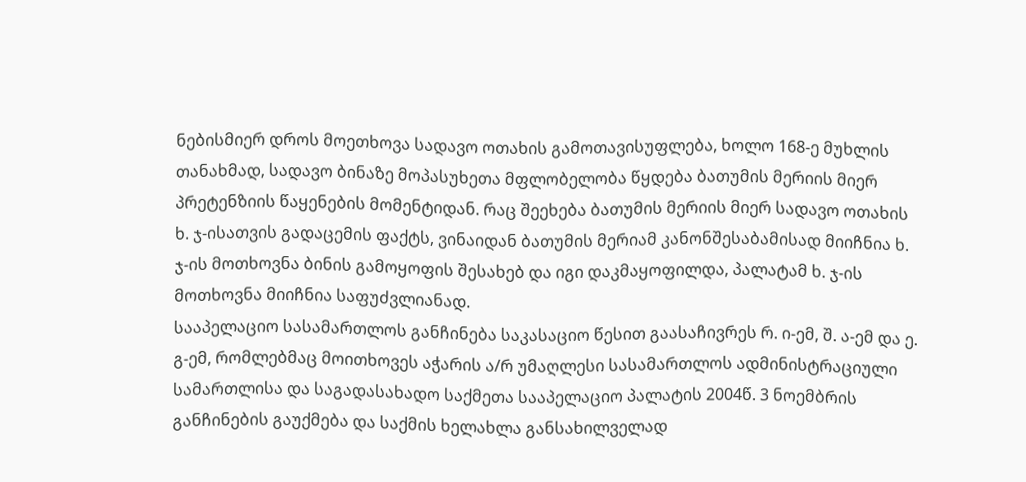ნებისმიერ დროს მოეთხოვა სადავო ოთახის გამოთავისუფლება, ხოლო 168-ე მუხლის თანახმად, სადავო ბინაზე მოპასუხეთა მფლობელობა წყდება ბათუმის მერიის მიერ პრეტენზიის წაყენების მომენტიდან. რაც შეეხება ბათუმის მერიის მიერ სადავო ოთახის ხ. ჯ-ისათვის გადაცემის ფაქტს, ვინაიდან ბათუმის მერიამ კანონშესაბამისად მიიჩნია ხ. ჯ-ის მოთხოვნა ბინის გამოყოფის შესახებ და იგი დაკმაყოფილდა, პალატამ ხ. ჯ-ის მოთხოვნა მიიჩნია საფუძვლიანად.
სააპელაციო სასამართლოს განჩინება საკასაციო წესით გაასაჩივრეს რ. ი-ემ, შ. ა-ემ და ე. გ-ემ, რომლებმაც მოითხოვეს აჭარის ა/რ უმაღლესი სასამართლოს ადმინისტრაციული სამართლისა და საგადასახადო საქმეთა სააპელაციო პალატის 2004წ. 3 ნოემბრის განჩინების გაუქმება და საქმის ხელახლა განსახილველად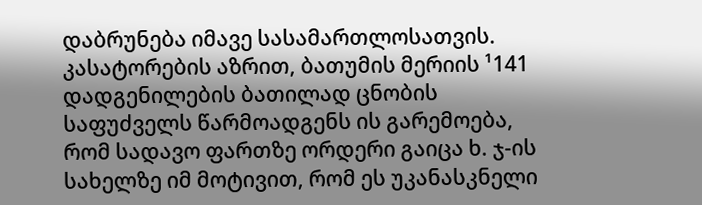დაბრუნება იმავე სასამართლოსათვის.
კასატორების აზრით, ბათუმის მერიის ¹141 დადგენილების ბათილად ცნობის საფუძველს წარმოადგენს ის გარემოება, რომ სადავო ფართზე ორდერი გაიცა ხ. ჯ-ის სახელზე იმ მოტივით, რომ ეს უკანასკნელი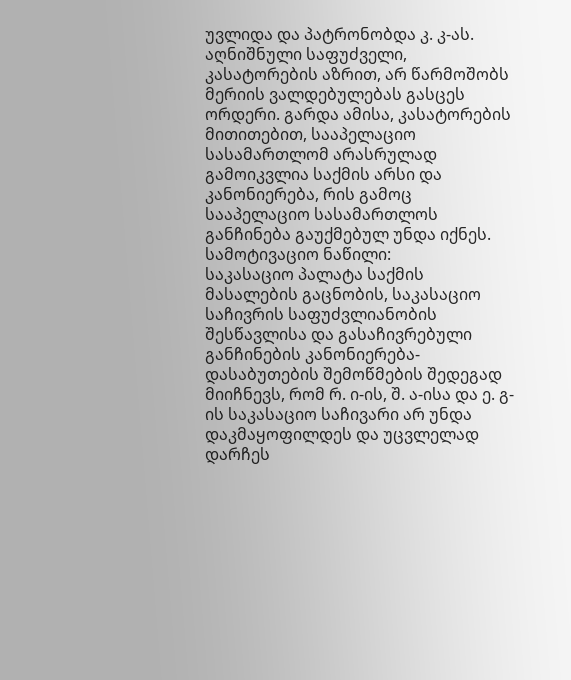უვლიდა და პატრონობდა კ. კ-ას. აღნიშნული საფუძველი, კასატორების აზრით, არ წარმოშობს მერიის ვალდებულებას გასცეს ორდერი. გარდა ამისა, კასატორების მითითებით, სააპელაციო სასამართლომ არასრულად გამოიკვლია საქმის არსი და კანონიერება, რის გამოც სააპელაციო სასამართლოს განჩინება გაუქმებულ უნდა იქნეს.
სამოტივაციო ნაწილი:
საკასაციო პალატა საქმის მასალების გაცნობის, საკასაციო საჩივრის საფუძვლიანობის შესწავლისა და გასაჩივრებული განჩინების კანონიერება-დასაბუთების შემოწმების შედეგად მიიჩნევს, რომ რ. ი-ის, შ. ა-ისა და ე. გ-ის საკასაციო საჩივარი არ უნდა დაკმაყოფილდეს და უცვლელად დარჩეს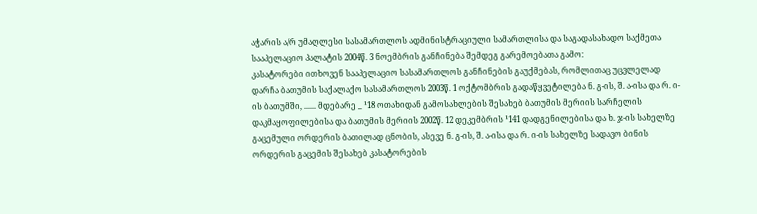აჭარის ა/რ უმაღლესი სასამართლოს ადმინისტრაციული სამართლისა და საგადასახადო საქმეთა სააპელაციო პალატის 2004წ. 3 ნოემბრის განჩინება შემდეგ გარემოებათა გამო:
კასატორები ითხოვენ სააპელაციო სასამართლოს განჩინების გაუქმებას, რომლითაც უცვლელად დარჩა ბათუმის საქალაქო სასამართლოს 2003წ. 1 ოქტომბრის გადაწყვეტილება ნ. გ-ის, შ. ა-ისა და რ. ი-ის ბათუმში, ...... მდებარე _ ¹18 ოთახიდან გამოსახლების შესახებ ბათუმის მერიის სარჩელის დაკმაყოფილებისა და ბათუმის მერიის 2002წ. 12 დეკემბრის ¹141 დადგენილებისა და ხ. ჯ-ის სახელზე გაცემული ორდერის ბათილად ცნობის, ასევე ნ. გ-ის, შ. ა-ისა და რ. ი-ის სახელზე სადავო ბინის ორდერის გაცემის შესახებ კასატორების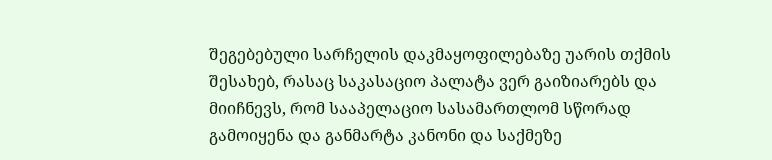შეგებებული სარჩელის დაკმაყოფილებაზე უარის თქმის შესახებ, რასაც საკასაციო პალატა ვერ გაიზიარებს და მიიჩნევს, რომ სააპელაციო სასამართლომ სწორად გამოიყენა და განმარტა კანონი და საქმეზე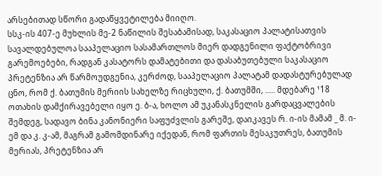არსებითად სწორი გადაწყვეტილება მიიღო.
სსკ-ის 407-ე მუხლის მე-2 ნაწილის შესაბამისად, საკასაციო პალატისათვის სავალდებულოა სააპელაციო სასამართლოს მიერ დადგენილი ფაქტობრივი გარემოებები, რადგან კასატორს დამატებითი და დასაბუთებული საკასაციო პრეტენზია არ წარმოუდგენია, კერძოდ, სააპელაციო პალატამ დადასტურებულად ცნო, რომ ქ. ბათუმის მერიის სახელზე რიცხული, ქ. ბათუმში, ..... მდებარე ¹18 ოთახის დამქირავებელი იყო ე. ბ-ა, ხოლო ამ უკანასკნელის გარდაცვალების შემდეგ, სადავო ბინა კანონიერი საფუძვლის გარეშე, დაიკავეს რ. ი-ის მამამ _ მ. ი-ემ და კ. კ-ამ, მაგრამ გამომდინარე იქედან, რომ ფართის მესაკუთრეს, ბათუმის მერიას, პრეტენზია არ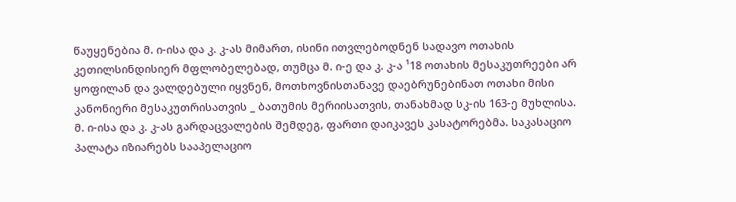წაუყენებია მ. ი-ისა და კ. კ-ას მიმართ, ისინი ითვლებოდნენ სადავო ოთახის კეთილსინდისიერ მფლობელებად, თუმცა მ. ი-ე და კ. კ-ა ¹18 ოთახის მესაკუთრეები არ ყოფილან და ვალდებული იყვნენ, მოთხოვნისთანავე დაებრუნებინათ ოთახი მისი კანონიერი მესაკუთრისათვის _ ბათუმის მერიისათვის, თანახმად სკ-ის 163-ე მუხლისა.
მ. ი-ისა და კ. კ-ას გარდაცვალების შემდეგ, ფართი დაიკავეს კასატორებმა. საკასაციო პალატა იზიარებს სააპელაციო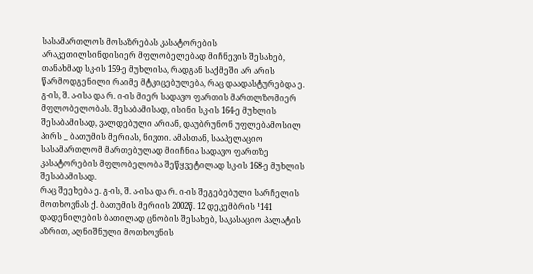სასამართლოს მოსაზრებას კასატორების არაკეთილსინდისიერ მფლობელებად მიჩნევის შესახებ, თანახმად სკ-ის 159-ე მუხლისა, რადგან საქმეში არ არის წარმოდგენილი რაიმე მტკიცებულება, რაც დაადასტურებდა ე. გ-ის, შ. ა-ისა და რ. ი-ის მიერ სადავო ფართის მართლზომიერ მფლობელობას. შესაბამისად, ისინი სკ-ის 164-ე მუხლის შესაბამისად, ვალდებული არიან, დაუბრუნონ უფლებამოსილ პირს _ ბათუმის მერიას, ნივთი. ამასთან, სააპელაციო სასამართლომ მართებულად მიიჩნია სადავო ფართზე კასატორების მფლობელობა შეწყვეტილად სკ-ის 168-ე მუხლის შესაბამისად.
რაც შეეხება ე. გ-ის, შ. ა-ისა და რ. ი-ის შეგებებული სარჩელის მოთხოვნას ქ. ბათუმის მერიის 2002წ. 12 დეკემბრის ¹141 დადენილების ბათილად ცნობის შესახებ, საკასაციო პალატის აზრით, აღნიშნული მოთხოვნის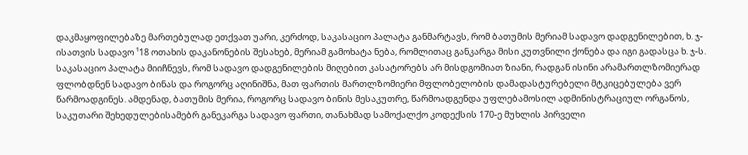დაკმაყოფილებაზე მართებულად ეთქვათ უარი, კერძოდ, საკასაციო პალატა განმარტავს, რომ ბათუმის მერიამ სადავო დადგენილებით, ხ. ჯ-ისათვის სადავო ¹18 ოთახის დაკანონების შესახებ, მერიამ გამოხატა ნება, რომლითაც განკარგა მისი კუთვნილი ქონება და იგი გადასცა ხ. ჯ-ს. საკასაციო პალატა მიიჩნევს, რომ სადავო დადგენილების მიღებით კასატორებს არ მისდგომიათ ზიანი, რადგან ისინი არამართლზომიერად ფლობდნენ სადავო ბინას და როგორც აღინიშნა, მათ ფართის მართლზომიერი მფლობელობის დამადასტურებელი მტკიცებულება ვერ წარმოადგინეს. ამდენად, ბათუმის მერია, როგორც სადავო ბინის მესაკუთრე, წარმოადგენდა უფლებამოსილ ადმინისტრაციულ ორგანოს, საკუთარი შეხედულებისამებრ განეკარგა სადავო ფართი, თანახმად სამოქალქო კოდექსის 170-ე მუხლის პირველი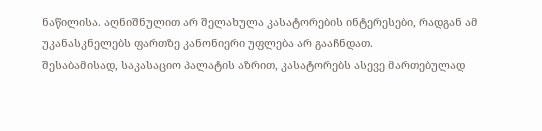ნაწილისა. აღნიშნულით არ შელახულა კასატორების ინტერესები, რადგან ამ უკანასკნელებს ფართზე კანონიერი უფლება არ გააჩნდათ.
შესაბამისად, საკასაციო პალატის აზრით, კასატორებს ასევე მართებულად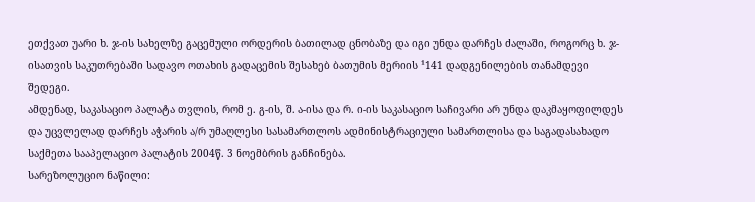ეთქვათ უარი ხ. ჯ-ის სახელზე გაცემული ორდერის ბათილად ცნობაზე და იგი უნდა დარჩეს ძალაში, როგორც ხ. ჯ-ისათვის საკუთრებაში სადავო ოთახის გადაცემის შესახებ ბათუმის მერიის ¹141 დადგენილების თანამდევი შედეგი.
ამდენად, საკასაციო პალატა თვლის, რომ ე. გ-ის, შ. ა-ისა და რ. ი-ის საკასაციო საჩივარი არ უნდა დაკმაყოფილდეს და უცვლელად დარჩეს აჭარის ა/რ უმაღლესი სასამართლოს ადმინისტრაციული სამართლისა და საგადასახადო საქმეთა სააპელაციო პალატის 2004წ. 3 ნოემბრის განჩინება.
სარეზოლუციო ნაწილი: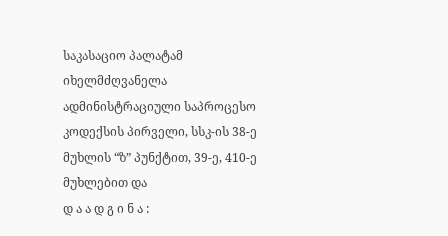საკასაციო პალატამ იხელმძღვანელა ადმინისტრაციული საპროცესო კოდექსის პირველი, სსკ-ის 38-ე მუხლის “ზ” პუნქტით, 39-ე, 410-ე მუხლებით და
დ ა ა დ გ ი ნ ა :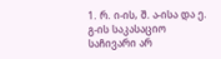1. რ. ი-ის, შ. ა-ისა და ე. გ-ის საკასაციო საჩივარი არ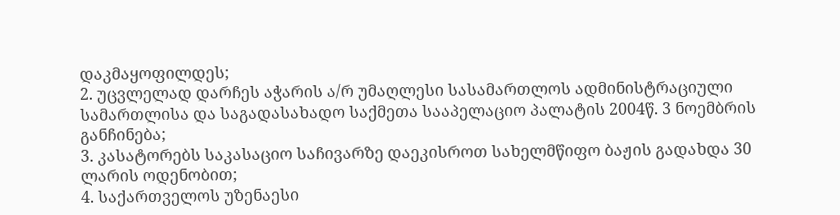დაკმაყოფილდეს;
2. უცვლელად დარჩეს აჭარის ა/რ უმაღლესი სასამართლოს ადმინისტრაციული სამართლისა და საგადასახადო საქმეთა სააპელაციო პალატის 2004წ. 3 ნოემბრის განჩინება;
3. კასატორებს საკასაციო საჩივარზე დაეკისროთ სახელმწიფო ბაჟის გადახდა 30 ლარის ოდენობით;
4. საქართველოს უზენაესი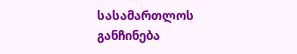სასამართლოს განჩინება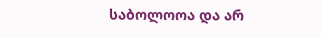საბოლოოა და არ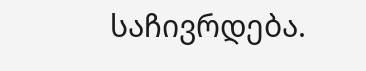საჩივრდება.